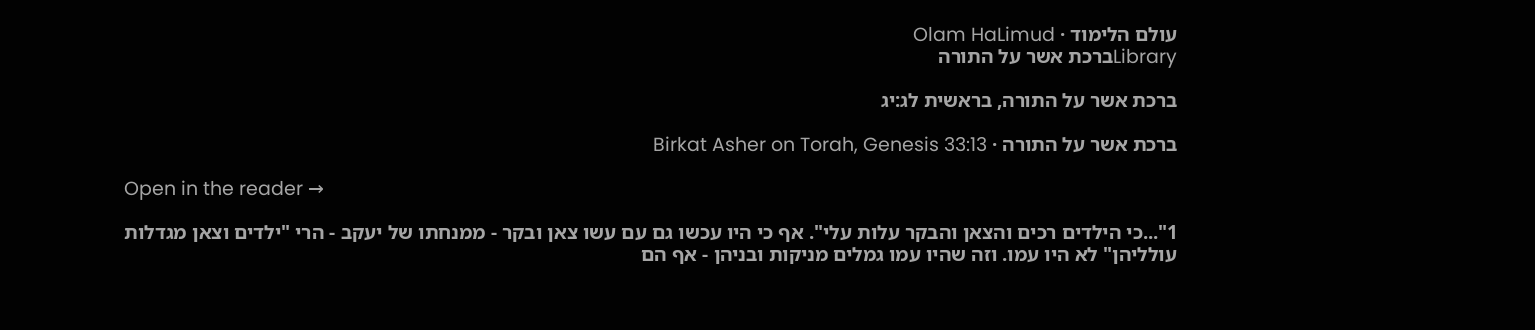עולם הלימוד · Olam HaLimud
Libraryברכת אשר על התורה

ברכת אשר על התורה, בראשית לג:יג

ברכת אשר על התורה · Birkat Asher on Torah, Genesis 33:13

Open in the reader →

1"...כי הילדים רכים והצאן והבקר עלות עלי". אף כי היו עכשו גם עם עשו צאן ובקר - ממנחתו של יעקב - הרי "ילדים וצאן מגדלות עולליהן" לא היו עמו. וזה שהיו עמו גמלים מניקות ובניהן - אף הם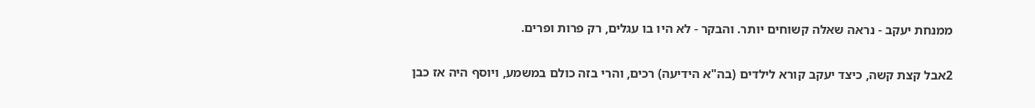ממנחת יעקב - נראה שאלה קשוחים יותר. והבקר - לא היו בו עגלים, רק פרות ופרים.

2אבל קצת קשה, כיצד יעקב קורא לילדים (בה"א הידיעה) רכים, והרי בזה כולם במשמע, ויוסף היה אז כבן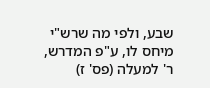שבע, ולפי מה שרש"י מיחס לו, ע"פ המדרש, ר' למעלה (פס' ז)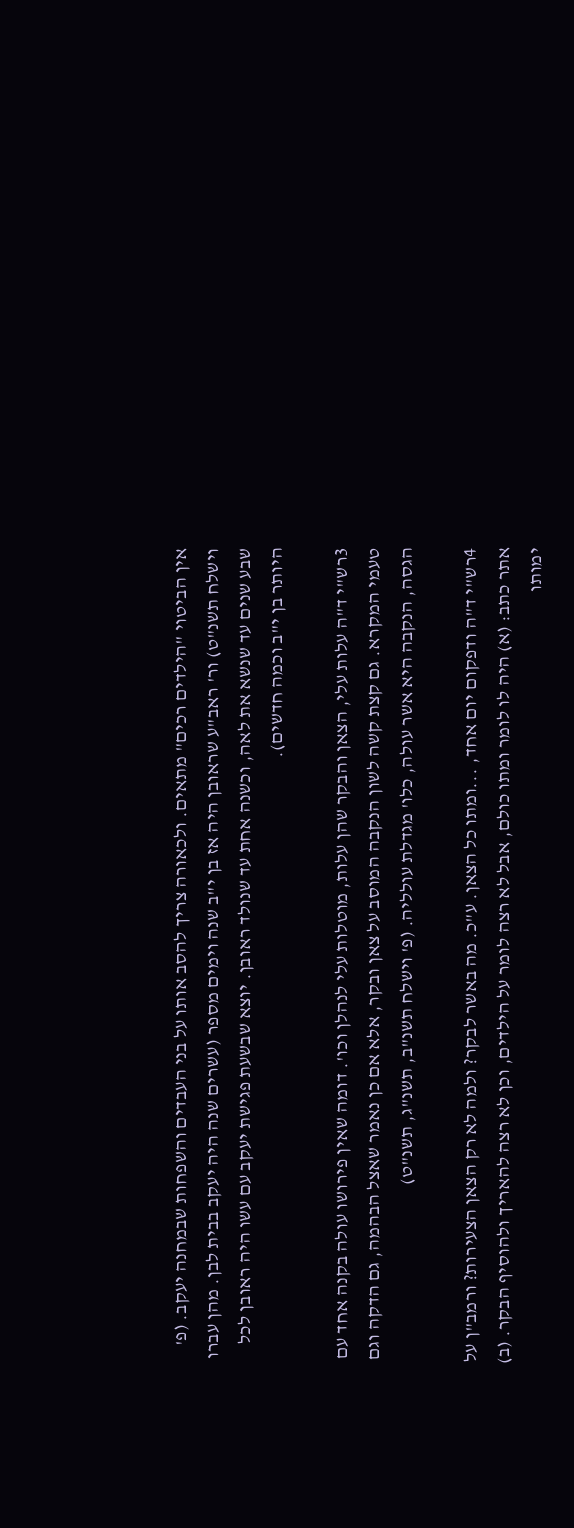אין הביטוי "הילדים רכים" מתאים. ולכאורה צריך להסב אותו על בני העבדים והשפחות שבמחנה יעקב. (פ' וישלח תשנ"ט) ור' ראב"ע שראובן היה אז בן י"ב שנה וימים מספר (עשרים שנה היה יעקב בבית לבן. מהן עברו שבע שנים עד שנשא את לאה, וכשנה אחת עד שנולד ראובן. יוצא שבשעת פגישת יעקב עם עשו היה ראובן לכל היותר בן י"ב וכמה חדשים).

3רש"י ד"ה עלות עלי, הצאן והבקר שהן עלות, מוטלות עלי לנהלן וכו'. דומה שאין פירושו עולה בקנה אחד עם טעמי המקרא. גם קצת קשה לשון הנקבה המוסב על צאן ובקר, אלא אם כן נאמר שאצל הבהמה, גם הדקה וגם הגסה, הנקבה היא אשר עולה, כלו' מגדלת עולליה. (פ' וישלח תשנ"ב, תשנ"ג, תשנ"ט)

4רש"י ד"ה ודפקום יום אחד, ...ומתו כל הצאן. ע"כ. מה באשר לבקר? ולמה לא רק הצאן הצעירות? ורמב"ן על אתר כתב: (א) היה לו לומר ומתו כולם, אבל לא רצה לומר על הילדים, וכן לא רצה להאריך ולהוסיף הבקר. (ב) ימותו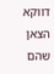דווקא הצאן שהם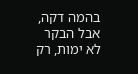בהמה דקה, אבל הבקר לא ימות, רק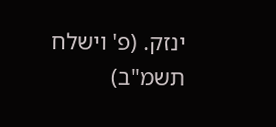ינזק. (פ' וישלח תשמ"ב)